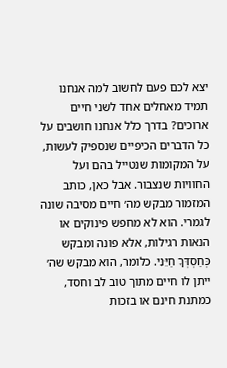יצא לכם פעם לחשוב למה אנחנו תמיד מאחלים אחד לשני חיים ארוכים? בדרך כלל אנחנו חושבים על כל הדברים הכיפיים שנספיק לעשות, על המקומות שנטייל בהם ועל החוויות שנצבור. אבל כאן, כותב המזמור מבקש מה׳ חיים מסיבה שונה לגמרי. הוא לא מחפש פינוקים או הנאות רגילות, אלא פונה ומבקש כְּחַסְדְּךָ חַיֵּנִי. כלומר, הוא מבקש שה׳ ייתן לו חיים מתוך טוב לב וחסד, כמתנת חינם או בזכות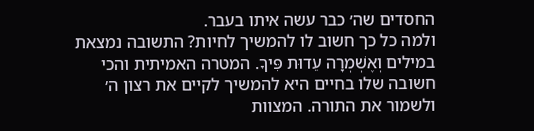החסדים שה׳ כבר עשה איתו בעבר.
ולמה כל כך חשוב לו להמשיך לחיות? התשובה נמצאת במילים וְאֶשְׁמְרָה עֵדוּת פִּיךָ. המטרה האמיתית והכי חשובה שלו בחיים היא להמשיך לקיים את רצון ה׳ ולשמור את התורה. המצוות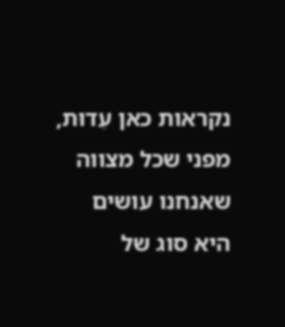נקראות כאן עֵדוּת, מפני שכל מצווה שאנחנו עושים היא סוג של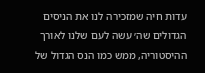עדות חיה שמזכירה לנו את הניסים הגדולים שה׳ עשה לעם שלנו לאורך ההיסטוריה, ממש כמו הנס הגדול של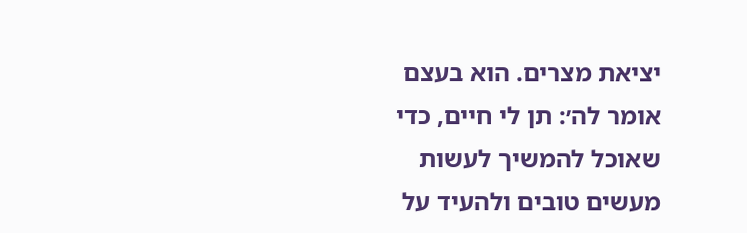יציאת מצרים. הוא בעצם אומר לה׳: תן לי חיים, כדי שאוכל להמשיך לעשות מעשים טובים ולהעיד על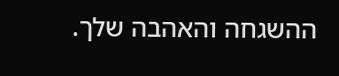ההשגחה והאהבה שלך.